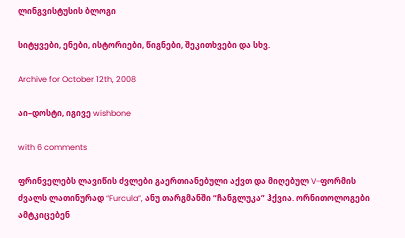ლინგვისტუსის ბლოგი

სიტყვები, ენები, ისტორიები, წიგნები, შეკითხვები და სხვ.

Archive for October 12th, 2008

აი–დოსტი, იგივე wishbone

with 6 comments

ფრინველებს ლავიწის ძვლები გაერთიანებული აქვთ და მიღებულ V-ფორმის ძვალს ლათინურად “Furcula”, ანუ თარგმანში “ჩანგლუკა” ჰქვია. ორნითოლოგები ამტკიცებენ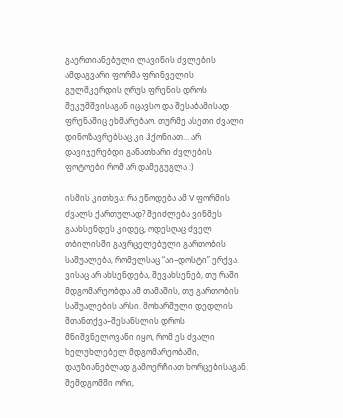გაერთიანებული ლავიწის ძვლების ამდაგვარი ფორმა ფრინველის გულმკერდის ღრუს ფრენის დროს შეკუმშვისაგან იცავსო და შესაბამისად ფრენაშიც ეხმარებაო. თურმე ასეთი ძვალი დინოზავრებსაც კი ჰქონიათ… არ დავიჯერებდი განათხარი ძვლების ფოტოები რომ არ დამეგუგლა :)

ისმის კითხვა: რა ეწოდება ამ V ფორმის ძვალს ქართულად? შეიძლება ვინმეს გაახსენდეს კიდეც, ოდესღაც ძველ თბილისში გავრცელებული გართობის საშუალება, რომელსაც “აი–დოსტი” ერქვა. ვისაც არ ახსენდება, შევახსენებ, თუ რაში მდგომარეობდა ამ თამაშის, თუ გართობის საშუალების არსი. მოხარშული დედლის შთანთქვა–შესანსლის დროს მნიშვნელოვანი იყო, რომ ეს ძვალი ხელუხლებელ მდგომარეობაში, დაუზიანებლად გამოერჩიათ ხორცებისაგან. შემდგომში ორი,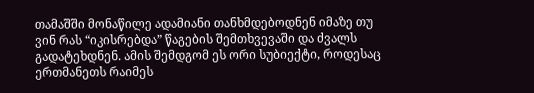თამაშში მონაწილე ადამიანი თანხმდებოდნენ იმაზე თუ ვინ რას “იკისრებდა” წაგების შემთხვევაში და ძვალს გადატეხდნენ. ამის შემდგომ ეს ორი სუბიექტი, როდესაც ერთმანეთს რაიმეს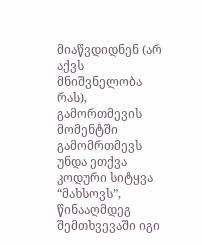მიაწვდიდნენ (არ აქვს მნიშვნელობა რას), გამორთმევის მომენტში გამომრთმევს უნდა ეთქვა კოდური სიტყვა “მახსოვს”, წინააღმდეგ შემთხვევაში იგი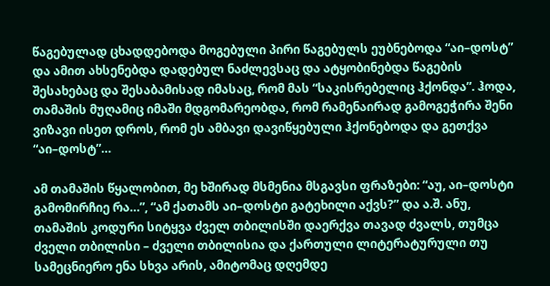წაგებულად ცხადდებოდა მოგებული პირი წაგებულს ეუბნებოდა “აი–დოსტ” და ამით ახსენებდა დადებულ ნაძლევსაც და ატყობინებდა წაგების შესახებაც და შესაბამისად იმასაც, რომ მას “საკისრებელიც ჰქონდა”. ჰოდა, თამაშის მუღამიც იმაში მდგომარეობდა, რომ რამენაირად გამოგეჭირა შენი ვიზავი ისეთ დროს, რომ ეს ამბავი დავიწყებული ჰქონებოდა და გეთქვა “აი–დოსტ”…

ამ თამაშის წყალობით, მე ხშირად მსმენია მსგავსი ფრაზები: “აუ, აი–დოსტი გამომირჩიე რა…”, “ამ ქათამს აი–დოსტი გატეხილი აქვს?” და ა.შ. ანუ, თამაშის კოდური სიტყვა ძველ თბილისში დაერქვა თავად ძვალს, თუმცა ძველი თბილისი – ძველი თბილისია და ქართული ლიტერატურული თუ სამეცნიერო ენა სხვა არის, ამიტომაც დღემდე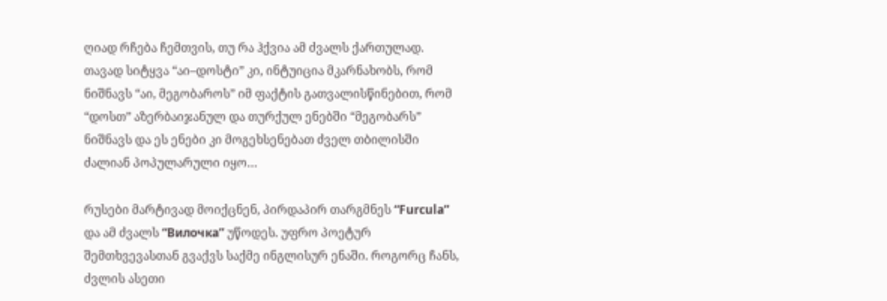ღიად რჩება ჩემთვის, თუ რა ჰქვია ამ ძვალს ქართულად. თავად სიტყვა “აი–დოსტი” კი, ინტუიცია მკარნახობს, რომ ნიშნავს “აი, მეგობაროს” იმ ფაქტის გათვალისწინებით, რომ “დოსთ” აზერბაიჯანულ და თურქულ ენებში “მეგობარს” ნიშნავს და ეს ენები კი მოგეხსენებათ ძველ თბილისში ძალიან პოპულარული იყო…

რუსები მარტივად მოიქცნენ, პირდაპირ თარგმნეს “Furcula” და ამ ძვალს “Вилочка” უწოდეს. უფრო პოეტურ შემთხვევასთან გვაქვს საქმე ინგლისურ ენაში. როგორც ჩანს, ძვლის ასეთი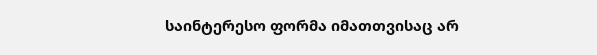საინტერესო ფორმა იმათთვისაც არ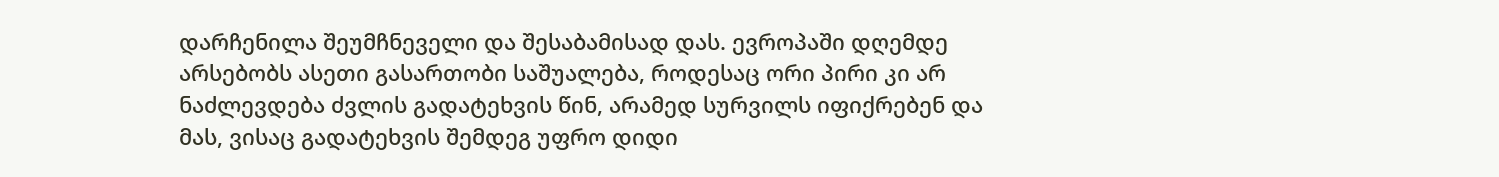დარჩენილა შეუმჩნეველი და შესაბამისად დას. ევროპაში დღემდე არსებობს ასეთი გასართობი საშუალება, როდესაც ორი პირი კი არ ნაძლევდება ძვლის გადატეხვის წინ, არამედ სურვილს იფიქრებენ და მას, ვისაც გადატეხვის შემდეგ უფრო დიდი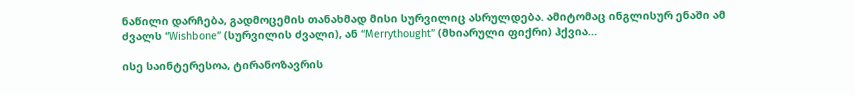ნაწილი დარჩება, გადმოცემის თანახმად მისი სურვილიც ასრულდება. ამიტომაც ინგლისურ ენაში ამ ძვალს “Wishbone” (სურვილის ძვალი), ან “Merrythought” (მხიარული ფიქრი) ჰქვია…

ისე საინტერესოა, ტირანოზავრის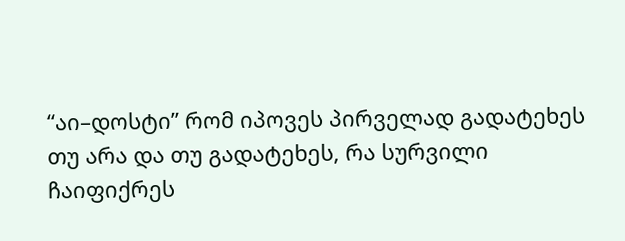“აი–დოსტი” რომ იპოვეს პირველად გადატეხეს თუ არა და თუ გადატეხეს, რა სურვილი ჩაიფიქრეს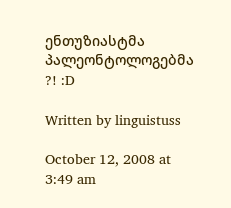ენთუზიასტმა პალეონტოლოგებმა ?! :D

Written by linguistuss

October 12, 2008 at 3:49 am